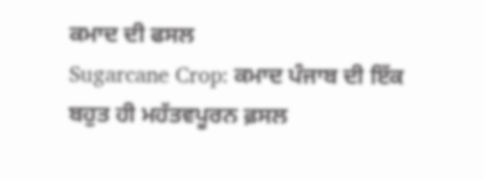ਕਮਾਦ ਦੀ ਫਸਲ
Sugarcane Crop: ਕਮਾਦ ਪੰਜਾਬ ਦੀ ਇੱਕ ਬਹੁਤ ਹੀ ਮਹੱਤਵਪੂਰਨ ਫ਼ਸਲ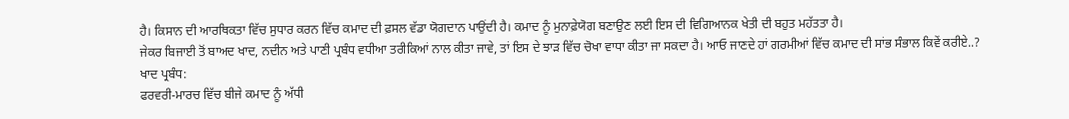ਹੈ। ਕਿਸਾਨ ਦੀ ਆਰਥਿਕਤਾ ਵਿੱਚ ਸੁਧਾਰ ਕਰਨ ਵਿੱਚ ਕਮਾਦ ਦੀ ਫ਼ਸਲ ਵੱਡਾ ਯੋਗਦਾਨ ਪਾਉਂਦੀ ਹੈ। ਕਮਾਦ ਨੂੰ ਮੁਨਾਫ਼ੇਯੋਗ ਬਣਾਉਣ ਲਈ ਇਸ ਦੀ ਵਿਗਿਆਨਕ ਖੇਤੀ ਦੀ ਬਹੁਤ ਮਹੱਤਤਾ ਹੈ।
ਜੇਕਰ ਬਿਜਾਈ ਤੋਂ ਬਾਅਦ ਖਾਦ, ਨਦੀਨ ਅਤੇ ਪਾਣੀ ਪ੍ਰਬੰਧ ਵਧੀਆ ਤਰੀਕਿਆਂ ਨਾਲ ਕੀਤਾ ਜਾਵੇ, ਤਾਂ ਇਸ ਦੇ ਝਾੜ ਵਿੱਚ ਚੋਖਾ ਵਾਧਾ ਕੀਤਾ ਜਾ ਸਕਦਾ ਹੈ। ਆਓ ਜਾਣਦੇ ਹਾਂ ਗਰਮੀਆਂ ਵਿੱਚ ਕਮਾਦ ਦੀ ਸਾਂਭ ਸੰਭਾਲ ਕਿਵੇਂ ਕਰੀਏ..?
ਖਾਦ ਪ੍ਰਬੰਧ:
ਫਰਵਰੀ-ਮਾਰਚ ਵਿੱਚ ਬੀਜੇ ਕਮਾਦ ਨੂੰ ਅੱਧੀ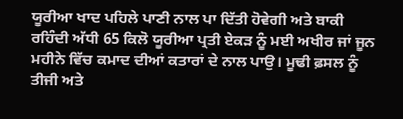ਯੂਰੀਆ ਖਾਦ ਪਹਿਲੇ ਪਾਣੀ ਨਾਲ ਪਾ ਦਿੱਤੀ ਹੋਵੇਗੀ ਅਤੇ ਬਾਕੀ ਰਹਿੰਦੀ ਅੱਧੀ 65 ਕਿਲੋ ਯੂਰੀਆ ਪ੍ਰਤੀ ਏਕੜ ਨੂੰ ਮਈ ਅਖੀਰ ਜਾਂ ਜੂਨ ਮਹੀਨੇ ਵਿੱਚ ਕਮਾਦ ਦੀਆਂ ਕਤਾਰਾਂ ਦੇ ਨਾਲ ਪਾਉ। ਮੂਢੀ ਫ਼ਸਲ ਨੂੰ ਤੀਜੀ ਅਤੇ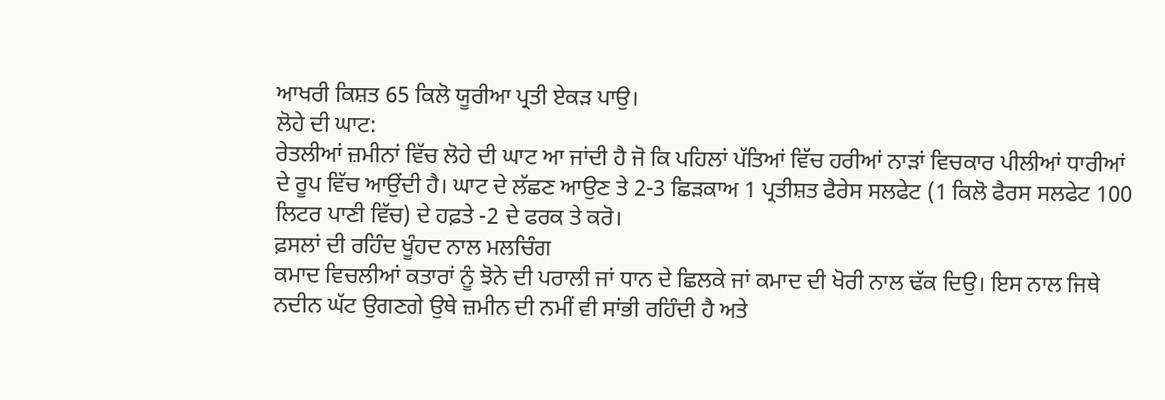ਆਖਰੀ ਕਿਸ਼ਤ 65 ਕਿਲੋ ਯੂਰੀਆ ਪ੍ਰਤੀ ਏਕੜ ਪਾਉ।
ਲੋਹੇ ਦੀ ਘਾਟ:
ਰੇਤਲੀਆਂ ਜ਼ਮੀਨਾਂ ਵਿੱਚ ਲੋਹੇ ਦੀ ਘਾਟ ਆ ਜਾਂਦੀ ਹੈ ਜੋ ਕਿ ਪਹਿਲਾਂ ਪੱਤਿਆਂ ਵਿੱਚ ਹਰੀਆਂ ਨਾੜਾਂ ਵਿਚਕਾਰ ਪੀਲੀਆਂ ਧਾਰੀਆਂ ਦੇ ਰੂਪ ਵਿੱਚ ਆਉਂਦੀ ਹੈ। ਘਾਟ ਦੇ ਲੱਛਣ ਆਉਣ ਤੇ 2-3 ਛਿੜਕਾਅ 1 ਪ੍ਰਤੀਸ਼ਤ ਫੈਰੇਸ ਸਲਫੇਟ (1 ਕਿਲੋ ਫੈਰਸ ਸਲਫੇਟ 100 ਲਿਟਰ ਪਾਣੀ ਵਿੱਚ) ਦੇ ਹਫ਼ਤੇ -2 ਦੇ ਫਰਕ ਤੇ ਕਰੋ।
ਫ਼ਸਲਾਂ ਦੀ ਰਹਿੰਦ ਖੂੰਹਦ ਨਾਲ ਮਲਚਿੰਗ
ਕਮਾਦ ਵਿਚਲੀਆਂ ਕਤਾਰਾਂ ਨੂੰ ਝੋਨੇ ਦੀ ਪਰਾਲੀ ਜਾਂ ਧਾਨ ਦੇ ਛਿਲਕੇ ਜਾਂ ਕਮਾਦ ਦੀ ਖੋਰੀ ਨਾਲ ਢੱਕ ਦਿਉ। ਇਸ ਨਾਲ ਜਿਥੇ ਨਦੀਨ ਘੱਟ ਉਗਣਗੇ ਉਥੇ ਜ਼ਮੀਨ ਦੀ ਨਮੀਂ ਵੀ ਸਾਂਭੀ ਰਹਿੰਦੀ ਹੈ ਅਤੇ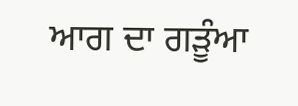ਆਗ ਦਾ ਗੜੂੰਆ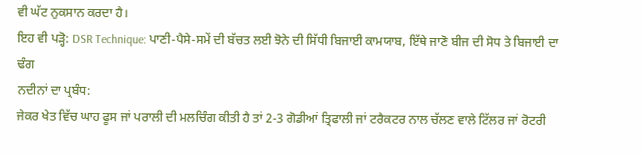ਵੀ ਘੱਟ ਨੁਕਸਾਨ ਕਰਦਾ ਹੈ।
ਇਹ ਵੀ ਪੜ੍ਹੋ: DSR Technique: ਪਾਣੀ-ਪੈਸੇ-ਸਮੇਂ ਦੀ ਬੱਚਤ ਲਈ ਝੋਨੇ ਦੀ ਸਿੱਧੀ ਬਿਜਾਈ ਕਾਮਯਾਬ, ਇੱਥੇ ਜਾਣੋ ਬੀਜ ਦੀ ਸੋਧ ਤੇ ਬਿਜਾਈ ਦਾ ਢੰਗ
ਨਦੀਨਾਂ ਦਾ ਪ੍ਰਬੰਧ:
ਜੇਕਰ ਖੇਤ ਵਿੱਚ ਘਾਹ ਫੂਸ ਜਾਂ ਪਰਾਲੀ ਦੀ ਮਲਚਿੰਗ ਕੀਤੀ ਹੈ ਤਾਂ 2-3 ਗੋਡੀਆਂ ਤ੍ਰਿਫਾਲੀ ਜਾਂ ਟਰੈਕਟਰ ਨਾਲ ਚੱਲਣ ਵਾਲੇ ਟਿੱਲਰ ਜਾਂ ਰੋਟਰੀ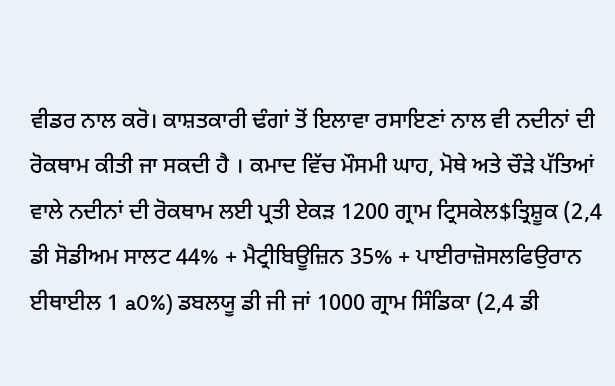ਵੀਡਰ ਨਾਲ ਕਰੋ। ਕਾਸ਼ਤਕਾਰੀ ਢੰਗਾਂ ਤੋਂ ਇਲਾਵਾ ਰਸਾਇਣਾਂ ਨਾਲ ਵੀ ਨਦੀਨਾਂ ਦੀ ਰੋਕਥਾਮ ਕੀਤੀ ਜਾ ਸਕਦੀ ਹੈ । ਕਮਾਦ ਵਿੱਚ ਮੌਸਮੀ ਘਾਹ, ਮੋਥੇ ਅਤੇ ਚੌੜੇ ਪੱਤਿਆਂ ਵਾਲੇ ਨਦੀਨਾਂ ਦੀ ਰੋਕਥਾਮ ਲਈ ਪ੍ਰਤੀ ਏਕੜ 1200 ਗ੍ਰਾਮ ਟ੍ਰਿਸਕੇਲ$ਤ੍ਰਿਸ਼ੂਕ (2,4 ਡੀ ਸੋਡੀਅਮ ਸਾਲਟ 44% + ਮੈਟ੍ਰੀਬਿਊਜ਼ਿਨ 35% + ਪਾਈਰਾਜ਼ੋਸਲਫਿਉਰਾਨ ਈਥਾਈਲ 1 a0%) ਡਬਲਯੂ ਡੀ ਜੀ ਜਾਂ 1000 ਗ੍ਰਾਮ ਸਿੰਡਿਕਾ (2,4 ਡੀ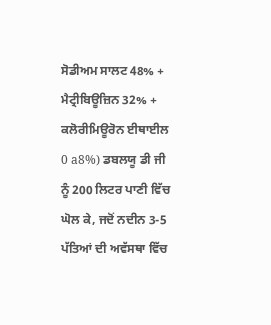ਸੋਡੀਅਮ ਸਾਲਟ 48% + ਮੈਟ੍ਰੀਬਿਊਜ਼ਿਨ 32% + ਕਲੋਰੀਮਿਊਰੋਨ ਈਥਾਈਲ 0 a8%) ਡਬਲਯੂ ਡੀ ਜੀ ਨੂੰ 200 ਲਿਟਰ ਪਾਣੀ ਵਿੱਚ ਘੋਲ ਕੇ, ਜਦੋਂ ਨਦੀਨ 3-5 ਪੱਤਿਆਂ ਦੀ ਅਵੱਸਥਾ ਵਿੱਚ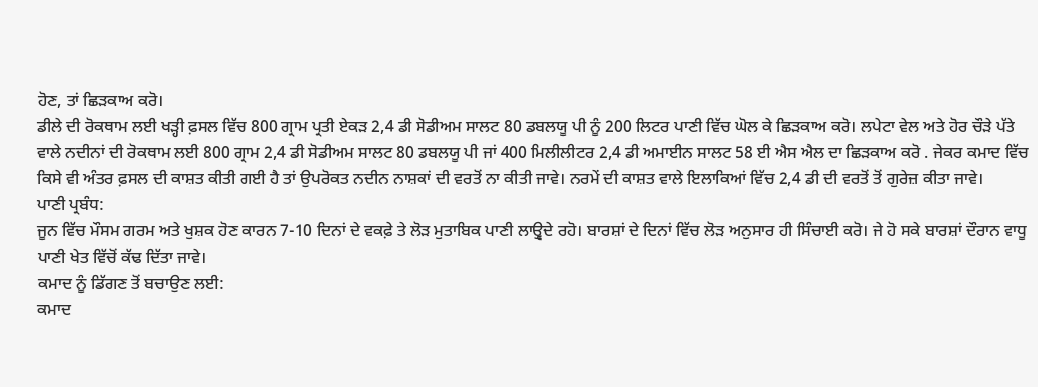ਹੋਣ, ਤਾਂ ਛਿੜਕਾਅ ਕਰੋ।
ਡੀਲੇ ਦੀ ਰੋਕਥਾਮ ਲਈ ਖੜ੍ਹੀ ਫ਼ਸਲ ਵਿੱਚ 800 ਗ੍ਰਾਮ ਪ੍ਰਤੀ ਏਕੜ 2,4 ਡੀ ਸੋਡੀਅਮ ਸਾਲਟ 80 ਡਬਲਯੂ ਪੀ ਨੂੰ 200 ਲਿਟਰ ਪਾਣੀ ਵਿੱਚ ਘੋਲ ਕੇ ਛਿੜਕਾਅ ਕਰੋ। ਲਪੇਟਾ ਵੇਲ ਅਤੇ ਹੋਰ ਚੌੜੇ ਪੱਤੇ ਵਾਲੇ ਨਦੀਨਾਂ ਦੀ ਰੋਕਥਾਮ ਲਈ 800 ਗ੍ਰਾਮ 2,4 ਡੀ ਸੋਡੀਅਮ ਸਾਲਟ 80 ਡਬਲਯੂ ਪੀ ਜਾਂ 400 ਮਿਲੀਲੀਟਰ 2,4 ਡੀ ਅਮਾਈਨ ਸਾਲਟ 58 ਈ ਐਸ ਐਲ ਦਾ ਛਿੜਕਾਅ ਕਰੋ . ਜੇਕਰ ਕਮਾਦ ਵਿੱਚ ਕਿਸੇ ਵੀ ਅੰਤਰ ਫ਼ਸਲ ਦੀ ਕਾਸ਼ਤ ਕੀਤੀ ਗਈ ਹੈ ਤਾਂ ਉਪਰੋਕਤ ਨਦੀਨ ਨਾਸ਼ਕਾਂ ਦੀ ਵਰਤੋਂ ਨਾ ਕੀਤੀ ਜਾਵੇ। ਨਰਮੇਂ ਦੀ ਕਾਸ਼ਤ ਵਾਲੇ ਇਲਾਕਿਆਂ ਵਿੱਚ 2,4 ਡੀ ਦੀ ਵਰਤੋਂ ਤੋਂ ਗੁਰੇਜ਼ ਕੀਤਾ ਜਾਵੇ।
ਪਾਣੀ ਪ੍ਰਬੰਧ:
ਜੂਨ ਵਿੱਚ ਮੌਸਮ ਗਰਮ ਅਤੇ ਖੁਸ਼ਕ ਹੋਣ ਕਾਰਨ 7-10 ਦਿਨਾਂ ਦੇ ਵਕਫ਼ੇ ਤੇ ਲੋੜ ਮੁਤਾਬਿਕ ਪਾਣੀ ਲਾਉ੍ਵਦੇ ਰਹੋ। ਬਾਰਸ਼ਾਂ ਦੇ ਦਿਨਾਂ ਵਿੱਚ ਲੋੜ ਅਨੁਸਾਰ ਹੀ ਸਿੰਚਾਈ ਕਰੋ। ਜੇ ਹੋ ਸਕੇ ਬਾਰਸ਼ਾਂ ਦੌਰਾਨ ਵਾਧੂ ਪਾਣੀ ਖੇਤ ਵਿੱਚੋਂ ਕੱਢ ਦਿੱਤਾ ਜਾਵੇ।
ਕਮਾਦ ਨੂੰ ਡਿੱਗਣ ਤੋਂ ਬਚਾਉਣ ਲਈ:
ਕਮਾਦ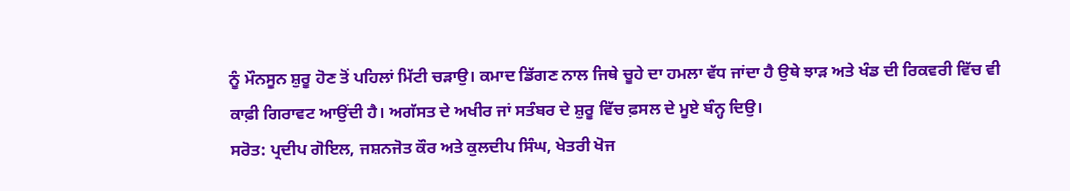ਨੂੰ ਮੌਨਸੂਨ ਸ਼ੁਰੂ ਹੋਣ ਤੋਂ ਪਹਿਲਾਂ ਮਿੱਟੀ ਚੜਾਉ। ਕਮਾਦ ਡਿੱਗਣ ਨਾਲ ਜਿਥੇ ਚੂਹੇ ਦਾ ਹਮਲਾ ਵੱਧ ਜਾਂਦਾ ਹੈ ਉਥੇ ਝਾੜ ਅਤੇ ਖੰਡ ਦੀ ਰਿਕਵਰੀ ਵਿੱਚ ਵੀ ਕਾਫ਼ੀ ਗਿਰਾਵਟ ਆਉਂਦੀ ਹੈ। ਅਗੱਸਤ ਦੇ ਅਖੀਰ ਜਾਂ ਸਤੰਬਰ ਦੇ ਸ਼ੁਰੂ ਵਿੱਚ ਫ਼ਸਲ ਦੇ ਮੂਏ ਬੰਨ੍ਹ ਦਿਉ।
ਸਰੋਤ: ਪ੍ਰਦੀਪ ਗੋਇਲ, ਜਸ਼ਨਜੋਤ ਕੌਰ ਅਤੇ ਕੁਲਦੀਪ ਸਿੰਘ, ਖੇਤਰੀ ਖੋਜ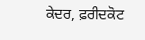ਕੇਦਰ, ਫ਼ਰੀਦਕੋਟ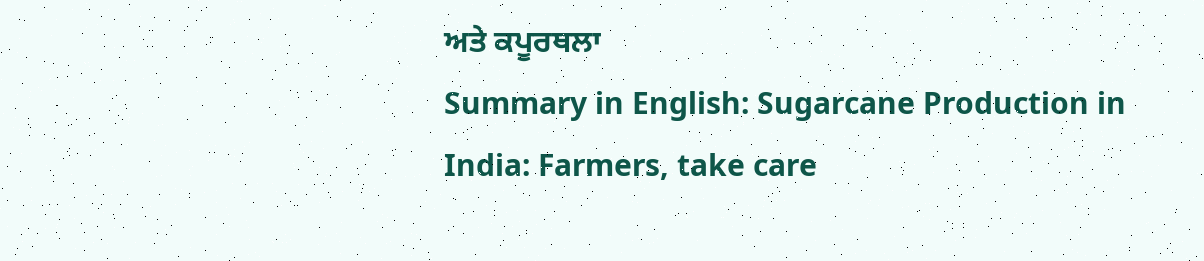ਅਤੇ ਕਪੂਰਥਲਾ
Summary in English: Sugarcane Production in India: Farmers, take care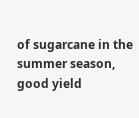of sugarcane in the summer season, good yield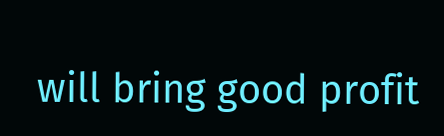will bring good profit